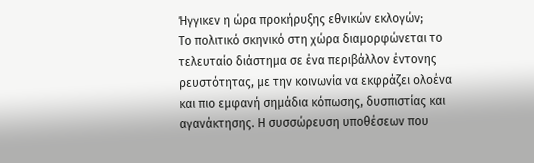Ήγγικεν η ώρα προκήρυξης εθνικών εκλογών;
Το πολιτικό σκηνικό στη χώρα διαμορφώνεται το τελευταίο διάστημα σε ένα περιβάλλον έντονης ρευστότητας, με την κοινωνία να εκφράζει ολοένα και πιο εμφανή σημάδια κόπωσης, δυσπιστίας και αγανάκτησης. Η συσσώρευση υποθέσεων που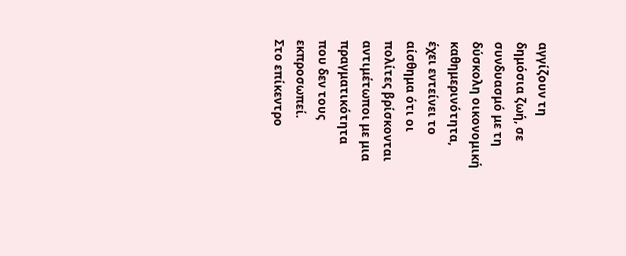αγγίζουν τη δημόσια ζωή, σε συνδυασμό με τη δύσκολη οικονομική καθημερινότητα, έχει εντείνει το αίσθημα ότι οι πολίτες βρίσκονται αντιμέτωποι με μια πραγματικότητα που δεν τους εκπροσωπεί.
Στο επίκεντρο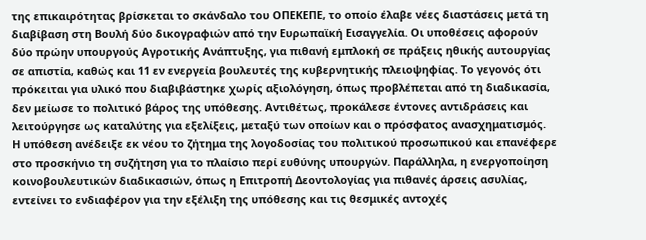της επικαιρότητας βρίσκεται το σκάνδαλο του ΟΠΕΚΕΠΕ, το οποίο έλαβε νέες διαστάσεις μετά τη διαβίβαση στη Βουλή δύο δικογραφιών από την Ευρωπαϊκή Εισαγγελία. Οι υποθέσεις αφορούν δύο πρώην υπουργούς Αγροτικής Ανάπτυξης, για πιθανή εμπλοκή σε πράξεις ηθικής αυτουργίας σε απιστία, καθώς και 11 εν ενεργεία βουλευτές της κυβερνητικής πλειοψηφίας. Το γεγονός ότι πρόκειται για υλικό που διαβιβάστηκε χωρίς αξιολόγηση, όπως προβλέπεται από τη διαδικασία, δεν μείωσε το πολιτικό βάρος της υπόθεσης. Αντιθέτως, προκάλεσε έντονες αντιδράσεις και λειτούργησε ως καταλύτης για εξελίξεις, μεταξύ των οποίων και ο πρόσφατος ανασχηματισμός.
Η υπόθεση ανέδειξε εκ νέου το ζήτημα της λογοδοσίας του πολιτικού προσωπικού και επανέφερε στο προσκήνιο τη συζήτηση για το πλαίσιο περί ευθύνης υπουργών. Παράλληλα, η ενεργοποίηση κοινοβουλευτικών διαδικασιών, όπως η Επιτροπή Δεοντολογίας για πιθανές άρσεις ασυλίας, εντείνει το ενδιαφέρον για την εξέλιξη της υπόθεσης και τις θεσμικές αντοχές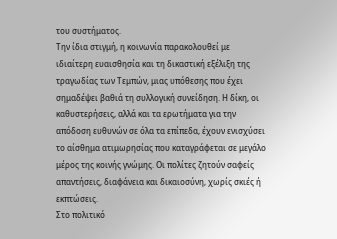του συστήματος.
Την ίδια στιγμή, η κοινωνία παρακολουθεί με ιδιαίτερη ευαισθησία και τη δικαστική εξέλιξη της τραγωδίας των Τεμπών, μιας υπόθεσης που έχει σημαδέψει βαθιά τη συλλογική συνείδηση. Η δίκη, οι καθυστερήσεις, αλλά και τα ερωτήματα για την απόδοση ευθυνών σε όλα τα επίπεδα, έχουν ενισχύσει το αίσθημα ατιμωρησίας που καταγράφεται σε μεγάλο μέρος της κοινής γνώμης. Οι πολίτες ζητούν σαφείς απαντήσεις, διαφάνεια και δικαιοσύνη, χωρίς σκιές ή εκπτώσεις.
Στο πολιτικό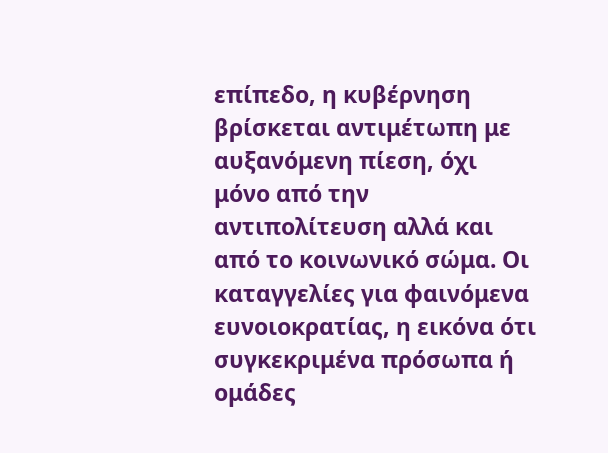επίπεδο, η κυβέρνηση βρίσκεται αντιμέτωπη με αυξανόμενη πίεση, όχι μόνο από την αντιπολίτευση αλλά και από το κοινωνικό σώμα. Οι καταγγελίες για φαινόμενα ευνοιοκρατίας, η εικόνα ότι συγκεκριμένα πρόσωπα ή ομάδες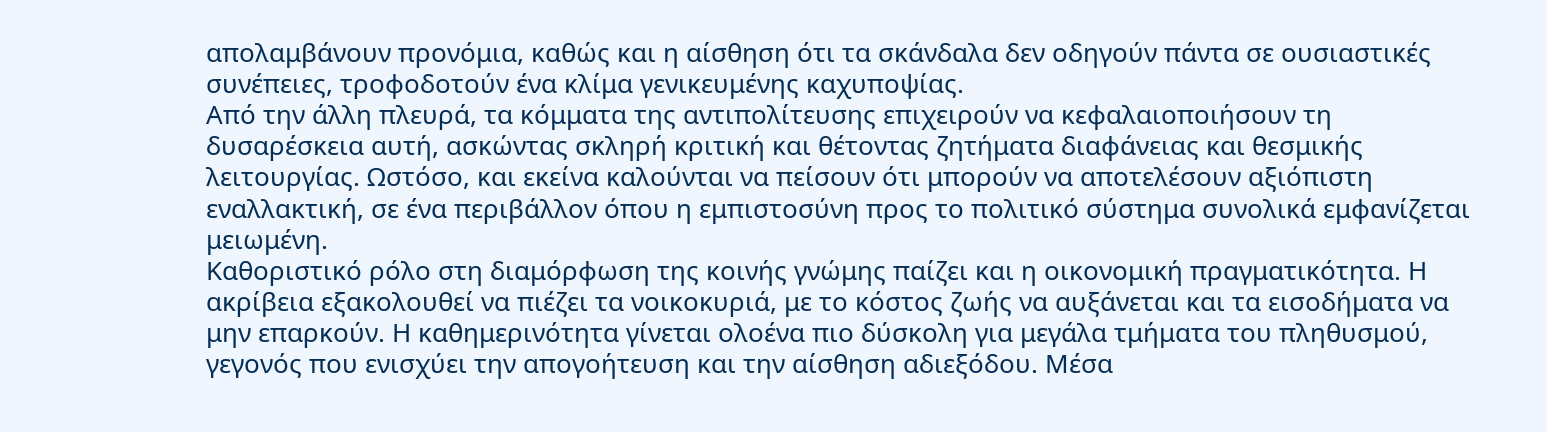απολαμβάνουν προνόμια, καθώς και η αίσθηση ότι τα σκάνδαλα δεν οδηγούν πάντα σε ουσιαστικές συνέπειες, τροφοδοτούν ένα κλίμα γενικευμένης καχυποψίας.
Από την άλλη πλευρά, τα κόμματα της αντιπολίτευσης επιχειρούν να κεφαλαιοποιήσουν τη δυσαρέσκεια αυτή, ασκώντας σκληρή κριτική και θέτοντας ζητήματα διαφάνειας και θεσμικής λειτουργίας. Ωστόσο, και εκείνα καλούνται να πείσουν ότι μπορούν να αποτελέσουν αξιόπιστη εναλλακτική, σε ένα περιβάλλον όπου η εμπιστοσύνη προς το πολιτικό σύστημα συνολικά εμφανίζεται μειωμένη.
Καθοριστικό ρόλο στη διαμόρφωση της κοινής γνώμης παίζει και η οικονομική πραγματικότητα. Η ακρίβεια εξακολουθεί να πιέζει τα νοικοκυριά, με το κόστος ζωής να αυξάνεται και τα εισοδήματα να μην επαρκούν. Η καθημερινότητα γίνεται ολοένα πιο δύσκολη για μεγάλα τμήματα του πληθυσμού, γεγονός που ενισχύει την απογοήτευση και την αίσθηση αδιεξόδου. Μέσα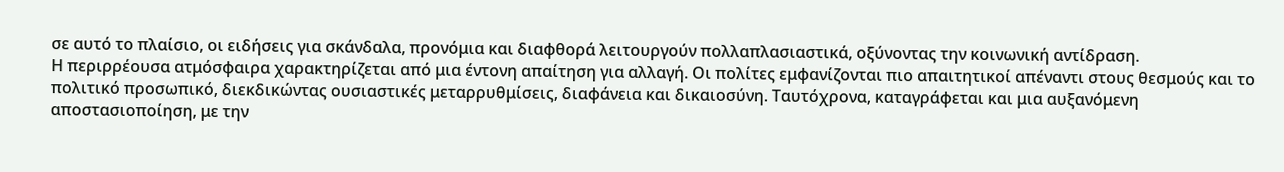σε αυτό το πλαίσιο, οι ειδήσεις για σκάνδαλα, προνόμια και διαφθορά λειτουργούν πολλαπλασιαστικά, οξύνοντας την κοινωνική αντίδραση.
Η περιρρέουσα ατμόσφαιρα χαρακτηρίζεται από μια έντονη απαίτηση για αλλαγή. Οι πολίτες εμφανίζονται πιο απαιτητικοί απέναντι στους θεσμούς και το πολιτικό προσωπικό, διεκδικώντας ουσιαστικές μεταρρυθμίσεις, διαφάνεια και δικαιοσύνη. Ταυτόχρονα, καταγράφεται και μια αυξανόμενη αποστασιοποίηση, με την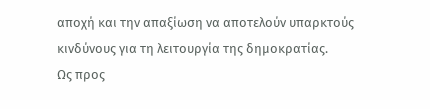αποχή και την απαξίωση να αποτελούν υπαρκτούς κινδύνους για τη λειτουργία της δημοκρατίας.
Ως προς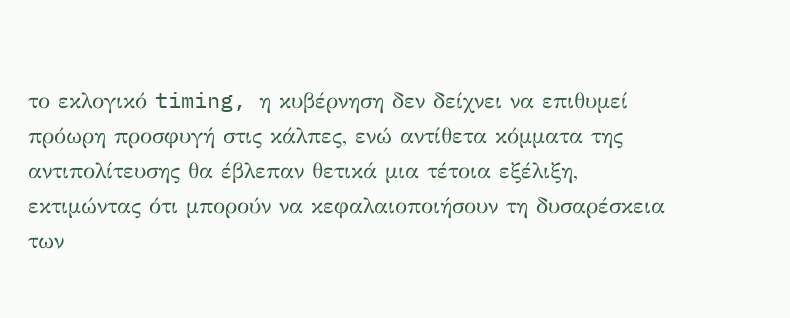το εκλογικό timing, η κυβέρνηση δεν δείχνει να επιθυμεί πρόωρη προσφυγή στις κάλπες, ενώ αντίθετα κόμματα της αντιπολίτευσης θα έβλεπαν θετικά μια τέτοια εξέλιξη, εκτιμώντας ότι μπορούν να κεφαλαιοποιήσουν τη δυσαρέσκεια των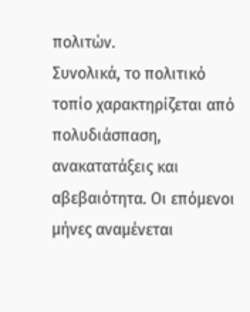πολιτών.
Συνολικά, το πολιτικό τοπίο χαρακτηρίζεται από πολυδιάσπαση, ανακατατάξεις και αβεβαιότητα. Οι επόμενοι μήνες αναμένεται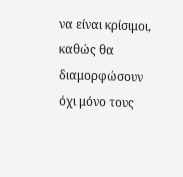να είναι κρίσιμοι, καθώς θα διαμορφώσουν όχι μόνο τους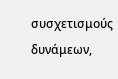συσχετισμούς δυνάμεων,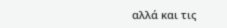αλλά και τις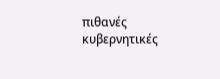πιθανές κυβερνητικές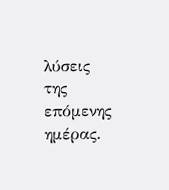λύσεις της επόμενης ημέρας.